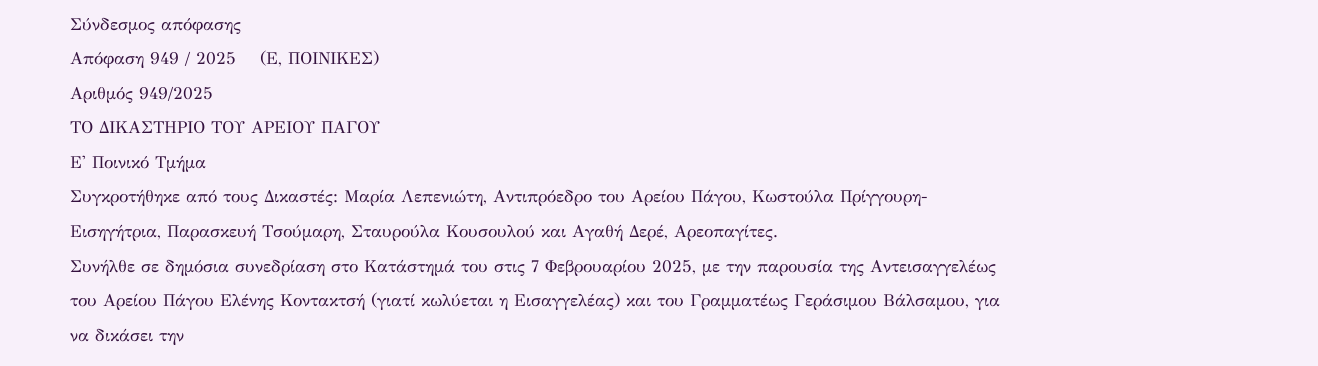Σύνδεσμος απόφασης
Απόφαση 949 / 2025    (Ε, ΠΟΙΝΙΚΕΣ)
Αριθμός 949/2025
ΤΟ ΔΙΚΑΣΤΗΡΙΟ ΤΟΥ ΑΡΕΙΟΥ ΠΑΓΟΥ
Ε' Ποινικό Τμήμα
Συγκροτήθηκε από τους Δικαστές: Μαρία Λεπενιώτη, Αντιπρόεδρο του Αρείου Πάγου, Κωστούλα Πρίγγουρη-Εισηγήτρια, Παρασκευή Τσούμαρη, Σταυρούλα Κουσουλού και Αγαθή Δερέ, Αρεοπαγίτες.
Συνήλθε σε δημόσια συνεδρίαση στο Κατάστημά του στις 7 Φεβρουαρίου 2025, με την παρουσία της Αντεισαγγελέως του Αρείου Πάγου Ελένης Κοντακτσή (γιατί κωλύεται η Εισαγγελέας) και του Γραμματέως Γεράσιμου Βάλσαμου, για να δικάσει την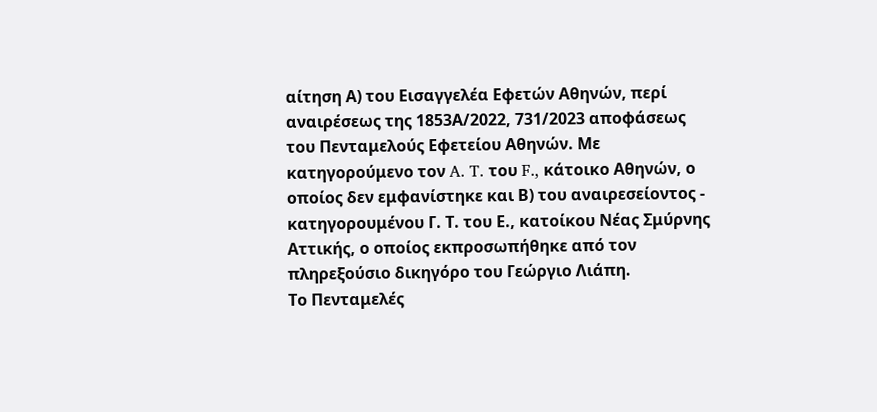αίτηση Α) του Εισαγγελέα Εφετών Αθηνών, περί αναιρέσεως της 1853Α/2022, 731/2023 αποφάσεως του Πενταμελούς Εφετείου Αθηνών. Με κατηγορούμενο τον A. T. του F., κάτοικο Αθηνών, ο οποίος δεν εμφανίστηκε και Β) του αναιρεσείοντος - κατηγορουμένου Γ. Τ. του Ε., κατοίκου Νέας Σμύρνης Αττικής, ο οποίος εκπροσωπήθηκε από τον πληρεξούσιο δικηγόρο του Γεώργιο Λιάπη.
Το Πενταμελές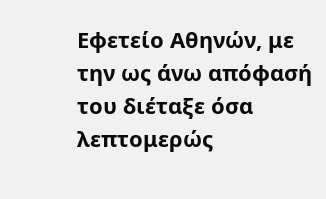Εφετείο Αθηνών, με την ως άνω απόφασή του διέταξε όσα λεπτομερώς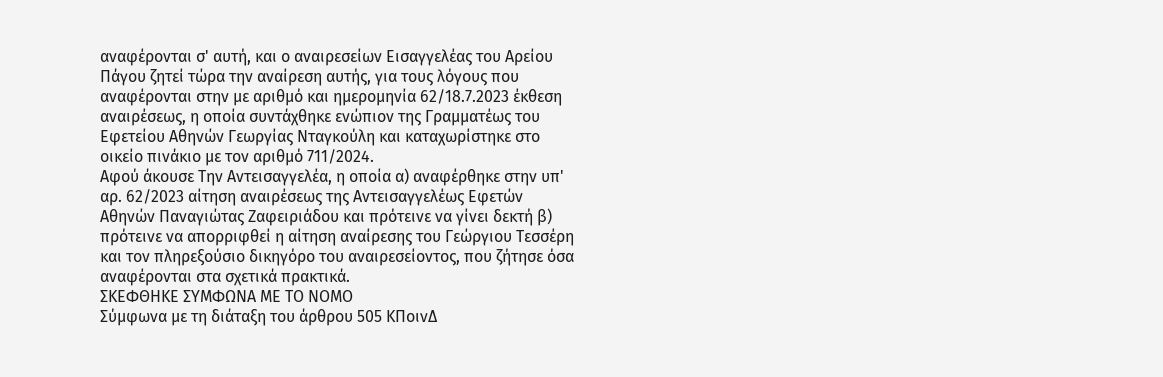αναφέρονται σ' αυτή, και ο αναιρεσείων Εισαγγελέας του Αρείου Πάγου ζητεί τώρα την αναίρεση αυτής, για τους λόγους που αναφέρονται στην με αριθμό και ημερομηνία 62/18.7.2023 έκθεση αναιρέσεως, η οποία συντάχθηκε ενώπιον της Γραμματέως του Εφετείου Αθηνών Γεωργίας Νταγκούλη και καταχωρίστηκε στο οικείο πινάκιο με τον αριθμό 711/2024.
Αφού άκουσε Την Αντεισαγγελέα, η οποία α) αναφέρθηκε στην υπ' αρ. 62/2023 αίτηση αναιρέσεως της Αντεισαγγελέως Εφετών Αθηνών Παναγιώτας Ζαφειριάδου και πρότεινε να γίνει δεκτή β) πρότεινε να απορριφθεί η αίτηση αναίρεσης του Γεώργιου Τεσσέρη και τον πληρεξούσιο δικηγόρο του αναιρεσείοντος, που ζήτησε όσα αναφέρονται στα σχετικά πρακτικά.
ΣΚΕΦΘΗΚΕ ΣΥΜΦΩΝΑ ΜΕ ΤΟ ΝΟΜΟ
Σύμφωνα με τη διάταξη του άρθρου 505 ΚΠοινΔ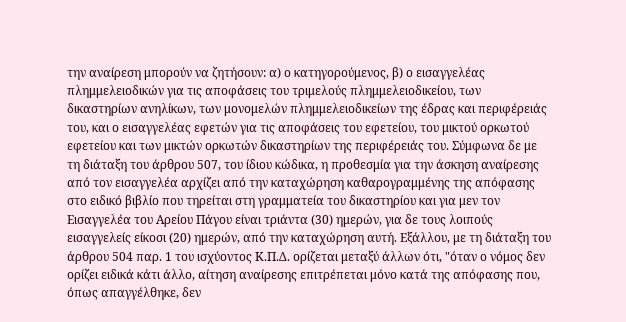την αναίρεση μπορούν να ζητήσουν: α) ο κατηγορούμενος, β) ο εισαγγελέας πλημμελειοδικών για τις αποφάσεις του τριμελούς πλημμελειοδικείου, των δικαστηρίων ανηλίκων, των μονομελών πλημμελειοδικείων της έδρας και περιφέρειάς του, και ο εισαγγελέας εφετών για τις αποφάσεις του εφετείου, του μικτού ορκωτού εφετείου και των μικτών ορκωτών δικαστηρίων της περιφέρειάς του. Σύμφωνα δε με τη διάταξη του άρθρου 507, του ίδιου κώδικα, η προθεσμία για την άσκηση αναίρεσης από τον εισαγγελέα αρχίζει από την καταχώρηση καθαρογραμμένης της απόφασης στο ειδικό βιβλίο που τηρείται στη γραμματεία του δικαστηρίου και για μεν τον Εισαγγελέα του Αρείου Πάγου είναι τριάντα (30) ημερών, για δε τους λοιπούς εισαγγελείς είκοσι (20) ημερών, από την καταχώρηση αυτή. Εξάλλου, με τη διάταξη του άρθρου 504 παρ. 1 του ισχύοντος Κ.Π.Δ. ορίζεται μεταξύ άλλων ότι, "όταν ο νόμος δεν ορίζει ειδικά κάτι άλλο, αίτηση αναίρεσης επιτρέπεται μόνο κατά της απόφασης που, όπως απαγγέλθηκε, δεν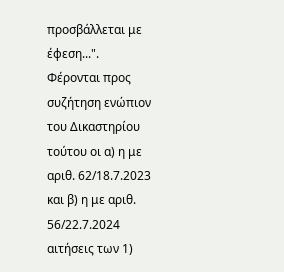προσβάλλεται με έφεση...".
Φέρονται προς συζήτηση ενώπιον του Δικαστηρίου τούτου οι α) η με αριθ. 62/18.7.2023 και β) η με αριθ. 56/22.7.2024 αιτήσεις των 1)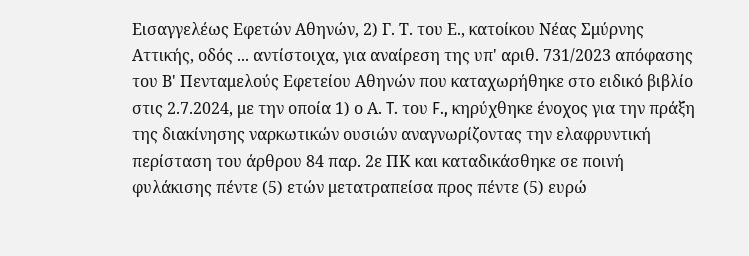Εισαγγελέως Εφετών Αθηνών, 2) Γ. Τ. του Ε., κατοίκου Νέας Σμύρνης Αττικής, οδός ... αντίστοιχα, για αναίρεση της υπ' αριθ. 731/2023 απόφασης του Β' Πενταμελούς Εφετείου Αθηνών που καταχωρήθηκε στο ειδικό βιβλίο στις 2.7.2024, με την οποία 1) ο Α. T. του F., κηρύχθηκε ένοχος για την πράξη της διακίνησης ναρκωτικών ουσιών αναγνωρίζοντας την ελαφρυντική περίσταση του άρθρου 84 παρ. 2ε ΠΚ και καταδικάσθηκε σε ποινή φυλάκισης πέντε (5) ετών μετατραπείσα προς πέντε (5) ευρώ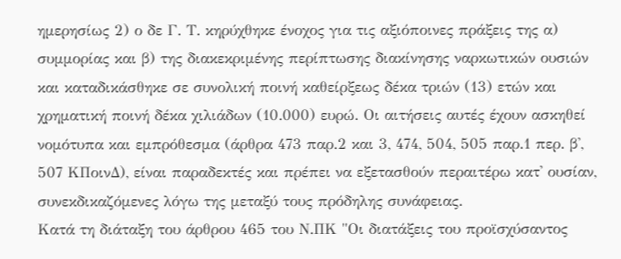ημερησίως 2) ο δε Γ. Τ. κηρύχθηκε ένοχος για τις αξιόποινες πράξεις της α) συμμορίας και β) της διακεκριμένης περίπτωσης διακίνησης ναρκωτικών ουσιών και καταδικάσθηκε σε συνολική ποινή καθείρξεως δέκα τριών (13) ετών και χρηματική ποινή δέκα χιλιάδων (10.000) ευρώ. Οι αιτήσεις αυτές έχουν ασκηθεί νομότυπα και εμπρόθεσμα (άρθρα 473 παρ.2 και 3, 474, 504, 505 παρ.1 περ. β', 507 ΚΠοινΔ), είναι παραδεκτές και πρέπει να εξετασθούν περαιτέρω κατ' ουσίαν, συνεκδικαζόμενες λόγω της μεταξύ τους πρόδηλης συνάφειας.
Κατά τη διάταξη του άρθρου 465 του Ν.ΠΚ "Οι διατάξεις του προϊσχύσαντος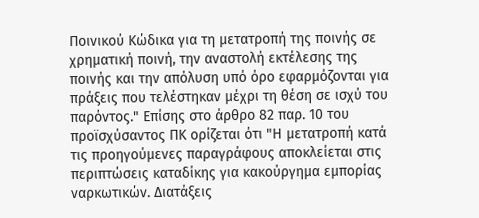Ποινικού Κώδικα για τη μετατροπή της ποινής σε χρηματική ποινή, την αναστολή εκτέλεσης της ποινής και την απόλυση υπό όρο εφαρμόζονται για πράξεις που τελέστηκαν μέχρι τη θέση σε ισχύ του παρόντος." Επίσης στο άρθρο 82 παρ. 10 του προϊσχύσαντος ΠΚ ορίζεται ότι "Η μετατροπή κατά τις προηγούμενες παραγράφους αποκλείεται στις περιπτώσεις καταδίκης για κακούργημα εμπορίας ναρκωτικών. Διατάξεις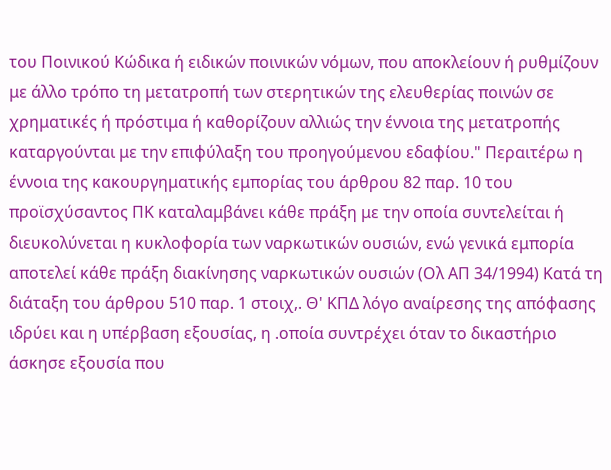του Ποινικού Κώδικα ή ειδικών ποινικών νόμων, που αποκλείουν ή ρυθμίζουν με άλλο τρόπο τη μετατροπή των στερητικών της ελευθερίας ποινών σε χρηματικές ή πρόστιμα ή καθορίζουν αλλιώς την έννοια της μετατροπής καταργούνται με την επιφύλαξη του προηγούμενου εδαφίου." Περαιτέρω η έννοια της κακουργηματικής εμπορίας του άρθρου 82 παρ. 10 του προϊσχύσαντος ΠΚ καταλαμβάνει κάθε πράξη με την οποία συντελείται ή διευκολύνεται η κυκλοφορία των ναρκωτικών ουσιών, ενώ γενικά εμπορία αποτελεί κάθε πράξη διακίνησης ναρκωτικών ουσιών (Ολ ΑΠ 34/1994) Κατά τη διάταξη του άρθρου 510 παρ. 1 στοιχ,. Θ' ΚΠΔ λόγο αναίρεσης της απόφασης ιδρύει και η υπέρβαση εξουσίας, η .οποία συντρέχει όταν το δικαστήριο άσκησε εξουσία που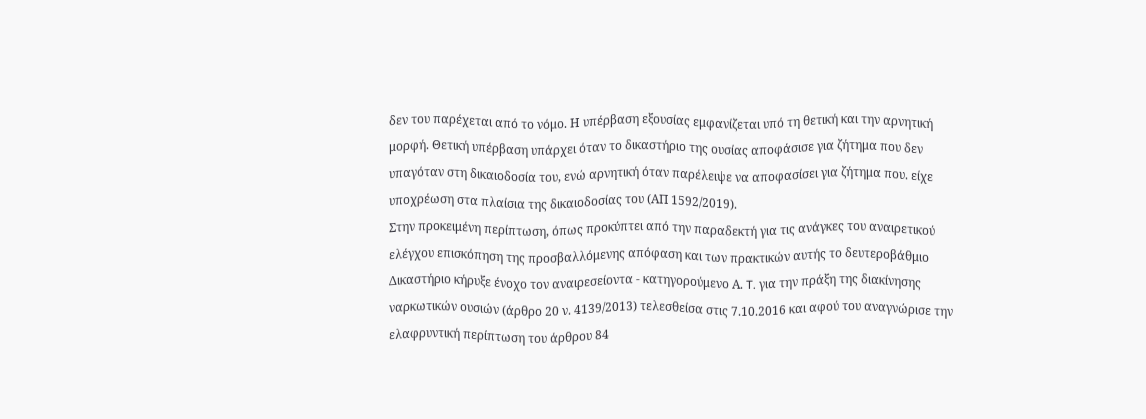δεν του παρέχεται από το νόμο. Η υπέρβαση εξουσίας εμφανίζεται υπό τη θετική και την αρνητική μορφή. Θετική υπέρβαση υπάρχει όταν το δικαστήριο της ουσίας αποφάσισε για ζήτημα που δεν υπαγόταν στη δικαιοδοσία του, ενώ αρνητική όταν παρέλειψε να αποφασίσει για ζήτημα που. είχε υποχρέωση στα πλαίσια της δικαιοδοσίας του (ΑΠ 1592/2019).
Στην προκειμένη περίπτωση, όπως προκύπτει από την παραδεκτή για τις ανάγκες του αναιρετικού ελέγχου επισκόπηση της προσβαλλόμενης απόφαση και των πρακτικών αυτής το δευτεροβάθμιο Δικαστήριο κήρυξε ένοχο τον αναιρεσείοντα - κατηγορούμενο Α. T. για την πράξη της διακίνησης ναρκωτικών ουσιών (άρθρο 20 ν. 4139/2013) τελεσθείσα στις 7.10.2016 και αφού του αναγνώρισε την ελαφρυντική περίπτωση του άρθρου 84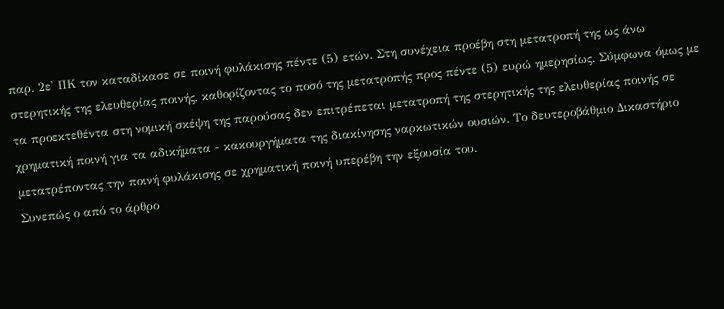παρ. 2ε' ΠΚ τον καταδίκασε σε ποινή φυλάκισης πέντε (5) ετών. Στη συνέχεια προέβη στη μετατροπή της ως άνω στερητικής της ελευθερίας ποινής, καθορίζοντας το ποσό της μετατροπής προς πέντε (5) ευρώ ημερησίως. Σύμφωνα όμως με τα προεκτεθέντα στη νομική σκέψη της παρούσας δεν επιτρέπεται μετατροπή της στερητικής της ελευθερίας ποινής σε χρηματική ποινή για τα αδικήματα - κακουργήματα της διακίνησης ναρκωτικών ουσιών. Το δευτεροβάθμιο Δικαστήριο μετατρέποντας την ποινή φυλάκισης σε χρηματική ποινή υπερέβη την εξουσία του.
Συνεπώς ο από το άρθρο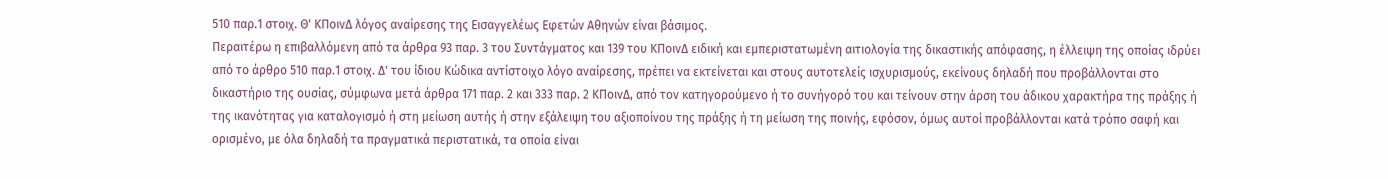510 παρ.1 στοιχ. Θ' ΚΠοινΔ λόγος αναίρεσης της Εισαγγελέως Εφετών Αθηνών είναι βάσιμος.
Περαιτέρω η επιβαλλόμενη από τα άρθρα 93 παρ. 3 του Συντάγματος και 139 του ΚΠοινΔ ειδική και εμπεριστατωμένη αιτιολογία της δικαστικής απόφασης, η έλλειψη της οποίας ιδρύει από το άρθρο 510 παρ.1 στοιχ. Δ' του ίδιου Κώδικα αντίστοιχο λόγο αναίρεσης, πρέπει να εκτείνεται και στους αυτοτελείς ισχυρισμούς, εκείνους δηλαδή που προβάλλονται στο δικαστήριο της ουσίας, σύμφωνα μετά άρθρα 171 παρ. 2 και 333 παρ. 2 ΚΠοινΔ, από τον κατηγορούμενο ή το συνήγορό του και τείνουν στην άρση του άδικου χαρακτήρα της πράξης ή της ικανότητας για καταλογισμό ή στη μείωση αυτής ή στην εξάλειψη του αξιοποίνου της πράξης ή τη μείωση της ποινής, εφόσον, όμως αυτοί προβάλλονται κατά τρόπο σαφή και ορισμένο, με όλα δηλαδή τα πραγματικά περιστατικά, τα οποία είναι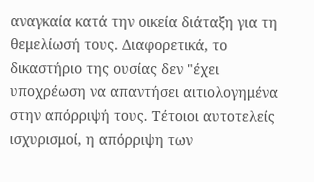αναγκαία κατά την οικεία διάταξη για τη θεμελίωσή τους. Διαφορετικά, το δικαστήριο της ουσίας δεν "έχει υποχρέωση να απαντήσει αιτιολογημένα στην απόρριψή τους. Τέτοιοι αυτοτελείς ισχυρισμοί, η απόρριψη των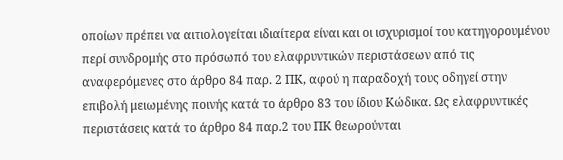οποίων πρέπει να αιτιολογείται ιδιαίτερα είναι και οι ισχυρισμοί του κατηγορουμένου περί συνδρομής στο πρόσωπό του ελαφρυντικών περιστάσεων από τις αναφερόμενες στο άρθρο 84 παρ. 2 ΠΚ, αφού η παραδοχή τους οδηγεί στην επιβολή μειωμένης ποινής κατά το άρθρο 83 του ίδιου Κώδικα. Ως ελαφρυντικές περιστάσεις κατά το άρθρο 84 παρ.2 του ΠΚ θεωρούνται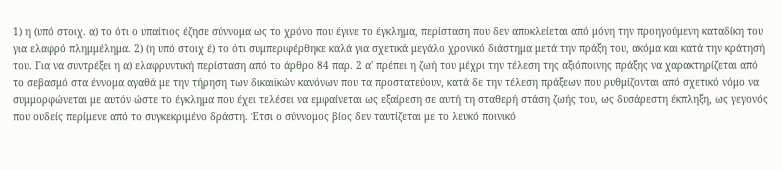1) η (υπό στοιχ. α) το ότι ο υπαίτιος έζησε σύννομα ως το χρόνο που έγινε το έγκλημα, περίσταση που δεν αποκλείεται από μόνη την προηγούμενη καταδίκη του για ελαφρό πλημμέλημα. 2) (η υπό στοιχ έ) το ότι συμπεριφέρθηκε καλά για σχετικά μεγάλο χρονικό διάστημα μετά την πράξη του, ακόμα και κατά την κράτησή του. Για να συντρέξει η α) ελαφρυντική περίσταση από το άρθρο 84 παρ. 2 α' πρέπει η ζωή του μέχρι την τέλεση της αξιόποινης πράξης να χαρακτηρίζεται από το σεβασμό στα έννομα αγαθά με την τήρηση των δικαιϊκών κανόνων που τα προστατεύουν, κατά δε την τέλεση πράξεων που ρυθμίζονται από σχετικό νόμο να συμμορφώνεται με αυτόν ώστε το έγκλημα που έχει τελέσει να εμφαίνεται ως εξαίρεση σε αυτή τη σταθερή στάση ζωής του, ως δυσάρεστη έκπληξη, ως γεγονός που ουδείς περίμενε από το συγκεκριμένο δράστη. Έτσι ο σύννομος βίος δεν ταυτίζεται με το λευκό ποινικό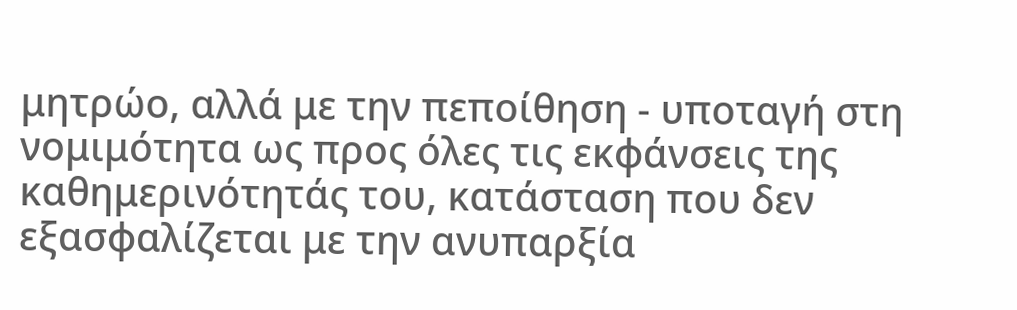μητρώο, αλλά με την πεποίθηση - υποταγή στη νομιμότητα ως προς όλες τις εκφάνσεις της καθημερινότητάς του, κατάσταση που δεν εξασφαλίζεται με την ανυπαρξία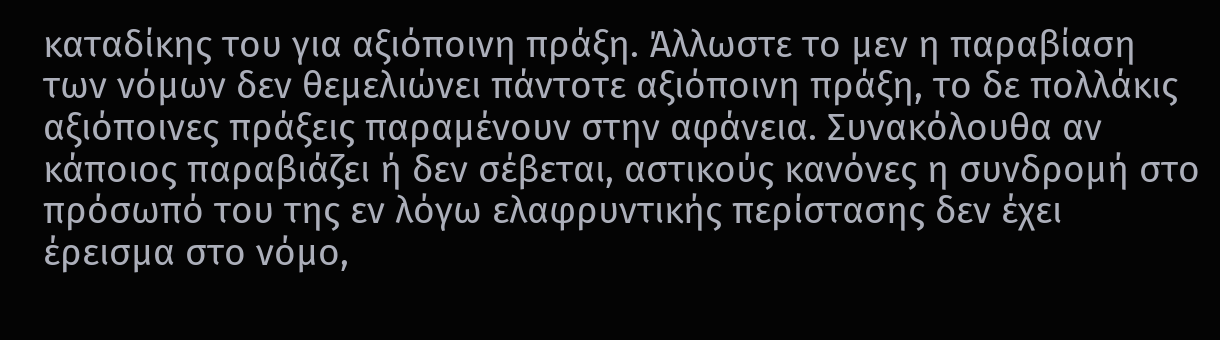καταδίκης του για αξιόποινη πράξη. Άλλωστε το μεν η παραβίαση των νόμων δεν θεμελιώνει πάντοτε αξιόποινη πράξη, το δε πολλάκις αξιόποινες πράξεις παραμένουν στην αφάνεια. Συνακόλουθα αν κάποιος παραβιάζει ή δεν σέβεται, αστικούς κανόνες η συνδρομή στο πρόσωπό του της εν λόγω ελαφρυντικής περίστασης δεν έχει έρεισμα στο νόμο,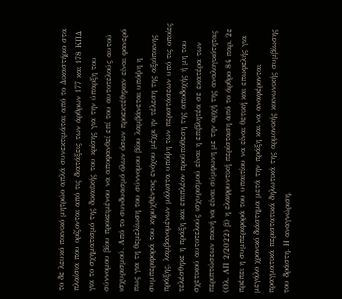το δε λευκό ποινικό μητρώο απλά συνεκτιμάται από το Δικαστήριο στα πλαίσια που ορίζονται από τις διατάξεις των άρθρων 177 και 178 ΚΠΔ για το σχηματισμό της δικαιϊκής του κρίσης για την ύπαρξη του σύννομου βίου προκειμένου να αποφανθεί επί του αυτοτελούς αυτού ισχυρισμού. Από το συνδυασμό όλων όσων προεκτέθηκαν είναι φανερό πως για τη θεμελίωση του σύννομου βίου λαμβάνεται υπόψη η συμπεριφορά του κηρυχθέντος ενόχου μέχρι ην τέλεση της αξιόποινης πράξης, λαμβανομένων μάλιστα υπόψη των περιστάσεων υπό τις οποίες τελέσθηκε η πράξη και επιπλέον προϋπόθεση της αποδοχής ή μη του σχετικού αυτοτελούς ισχυρισμού είναι η επιβλητέα σε εκατέρα των περιπτώσεων ποινή να είναι σύμφωνη με την αρχή της αναλογικότητας (Ολ. ΑΠ 2/2022) β) η ελαφρυντική περίσταση από το άρθρο 84 παρ. 2ε πρέπει η συμπεριφορά του υπαιτίου να είναι θετική και επωφελής για μεγάλο χρονικό διάστημα μετά την πράξη και να αναφέρονται πραγματικά περιστατικά δηλωτικά της αρμονικής κοινωνικής συμβίωσης του δράστη. Η αναγνώριση,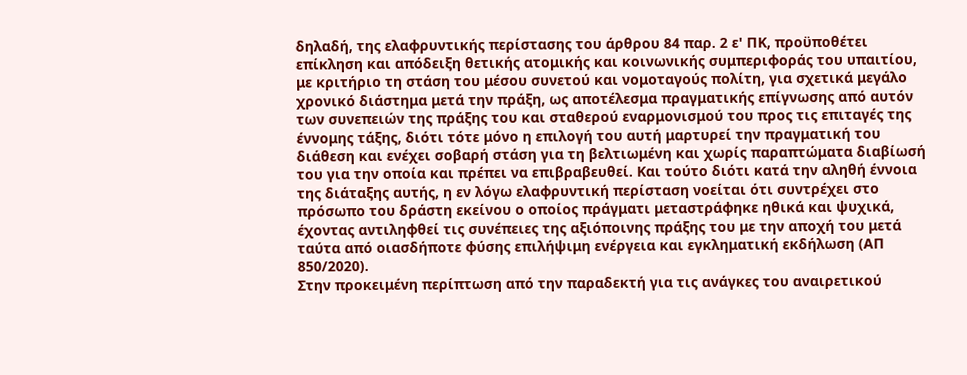δηλαδή, της ελαφρυντικής περίστασης του άρθρου 84 παρ. 2 ε' ΠΚ, προϋποθέτει επίκληση και απόδειξη θετικής ατομικής και κοινωνικής συμπεριφοράς του υπαιτίου, με κριτήριο τη στάση του μέσου συνετού και νομοταγούς πολίτη, για σχετικά μεγάλο χρονικό διάστημα μετά την πράξη, ως αποτέλεσμα πραγματικής επίγνωσης από αυτόν των συνεπειών της πράξης του και σταθερού εναρμονισμού του προς τις επιταγές της έννομης τάξης, διότι τότε μόνο η επιλογή του αυτή μαρτυρεί την πραγματική του διάθεση και ενέχει σοβαρή στάση για τη βελτιωμένη και χωρίς παραπτώματα διαβίωσή του για την οποία και πρέπει να επιβραβευθεί. Και τούτο διότι κατά την αληθή έννοια της διάταξης αυτής, η εν λόγω ελαφρυντική περίσταση νοείται ότι συντρέχει στο πρόσωπο του δράστη εκείνου ο οποίος πράγματι μεταστράφηκε ηθικά και ψυχικά, έχοντας αντιληφθεί τις συνέπειες της αξιόποινης πράξης του με την αποχή του μετά ταύτα από οιασδήποτε φύσης επιλήψιμη ενέργεια και εγκληματική εκδήλωση (ΑΠ 850/2020).
Στην προκειμένη περίπτωση από την παραδεκτή για τις ανάγκες του αναιρετικού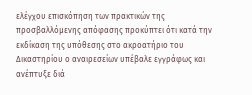ελέγχου επισκόπηση των πρακτικών της προσβαλλόμενης απόφασης προκύπτει ότι κατά την εκδίκαση της υπόθεσης στο ακροατήριο του Δικαστηρίου ο αναιρεσείων υπέβαλε εγγράφως και ανέπτυξε διά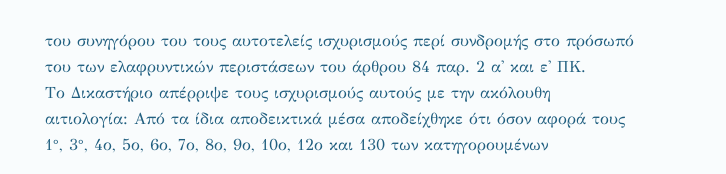του συνηγόρου του τους αυτοτελείς ισχυρισμούς περί συνδρομής στο πρόσωπό του των ελαφρυντικών περιστάσεων του άρθρου 84 παρ. 2 α' και ε' ΠΚ.
Το Δικαστήριο απέρριψε τους ισχυρισμούς αυτούς με την ακόλουθη αιτιολογία: Από τα ίδια αποδεικτικά μέσα αποδείχθηκε ότι όσον αφορά τους 1°, 3°, 4ο, 5ο, 6ο, 7ο, 8ο, 9ο, 10ο, 12ο και 130 των κατηγορουμένων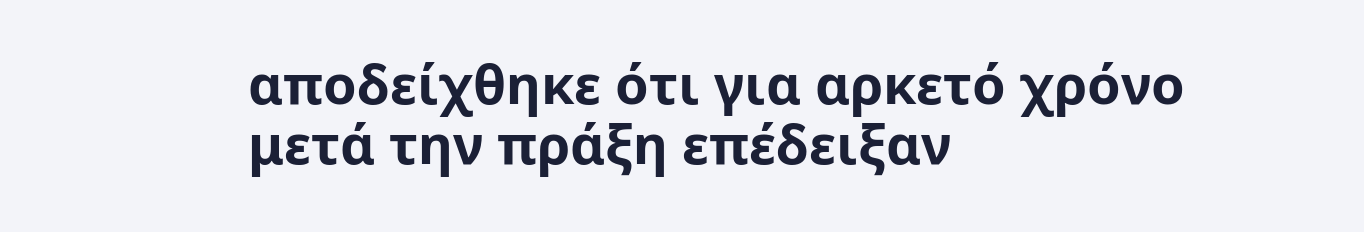αποδείχθηκε ότι για αρκετό χρόνο μετά την πράξη επέδειξαν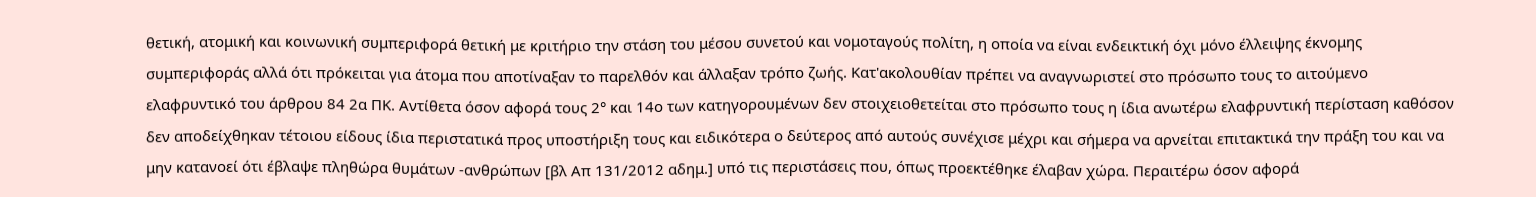θετική, ατομική και κοινωνική συμπεριφορά θετική με κριτήριο την στάση του μέσου συνετού και νομοταγούς πολίτη, η οποία να είναι ενδεικτική όχι μόνο έλλειψης έκνομης συμπεριφοράς αλλά ότι πρόκειται για άτομα που αποτίναξαν το παρελθόν και άλλαξαν τρόπο ζωής. Κατ'ακολουθίαν πρέπει να αναγνωριστεί στο πρόσωπο τους το αιτούμενο ελαφρυντικό του άρθρου 84 2α ΠΚ. Αντίθετα όσον αφορά τους 2° και 14ο των κατηγορουμένων δεν στοιχειοθετείται στο πρόσωπο τους η ίδια ανωτέρω ελαφρυντική περίσταση καθόσον δεν αποδείχθηκαν τέτοιου είδους ίδια περιστατικά προς υποστήριξη τους και ειδικότερα ο δεύτερος από αυτούς συνέχισε μέχρι και σήμερα να αρνείται επιτακτικά την πράξη του και να μην κατανοεί ότι έβλαψε πληθώρα θυμάτων -ανθρώπων [βλ Απ 131/2012 αδημ.] υπό τις περιστάσεις που, όπως προεκτέθηκε έλαβαν χώρα. Περαιτέρω όσον αφορά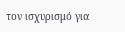τον ισχυρισμό για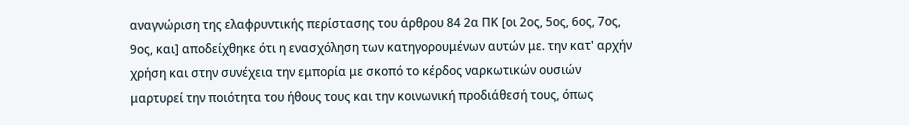αναγνώριση της ελαφρυντικής περίστασης του άρθρου 84 2α ΠΚ [οι 2ος, 5ος, 6ος, 7ος, 9ος, και] αποδείχθηκε ότι η ενασχόληση των κατηγορουμένων αυτών με. την κατ' αρχήν χρήση και στην συνέχεια την εμπορία με σκοπό το κέρδος ναρκωτικών ουσιών μαρτυρεί την ποιότητα του ήθους τους και την κοινωνική προδιάθεσή τους, όπως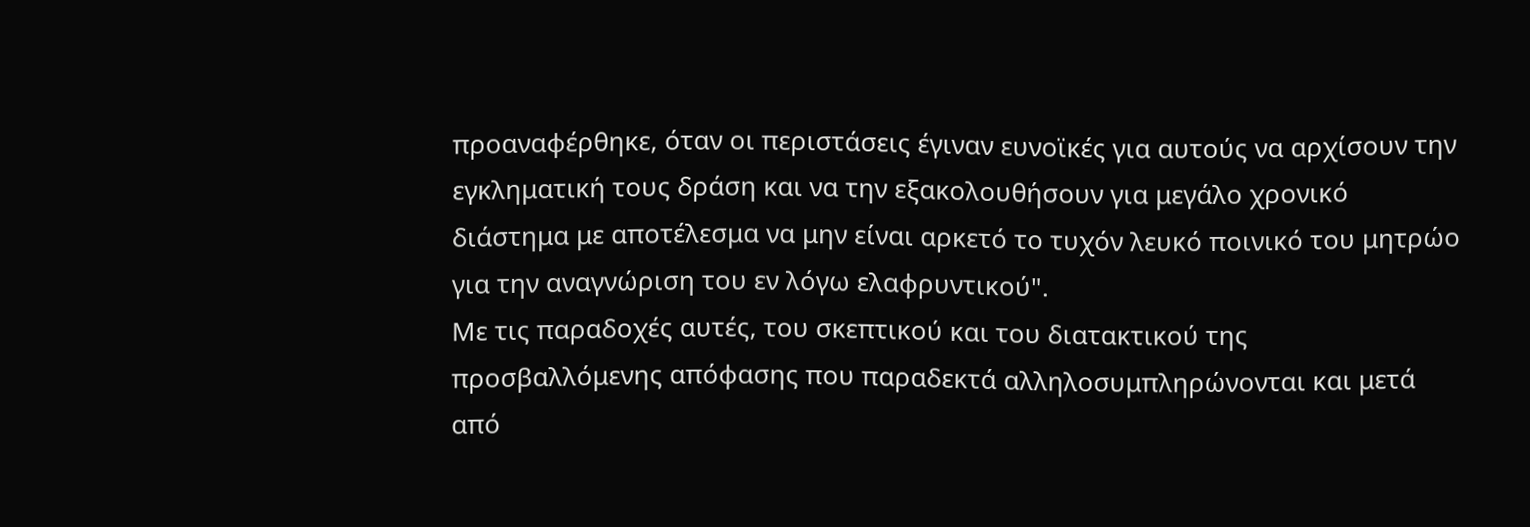προαναφέρθηκε, όταν οι περιστάσεις έγιναν ευνοϊκές για αυτούς να αρχίσουν την εγκληματική τους δράση και να την εξακολουθήσουν για μεγάλο χρονικό διάστημα με αποτέλεσμα να μην είναι αρκετό το τυχόν λευκό ποινικό του μητρώο για την αναγνώριση του εν λόγω ελαφρυντικού".
Με τις παραδοχές αυτές, του σκεπτικού και του διατακτικού της προσβαλλόμενης απόφασης που παραδεκτά αλληλοσυμπληρώνονται και μετά από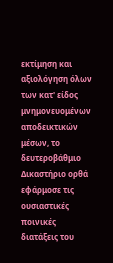εκτίμηση και αξιολόγηση όλων των κατ' είδος μνημονευομένων αποδεικτικών μέσων, το δευτεροβάθμιο Δικαστήριο ορθά εφάρμοσε τις ουσιαστικές ποινικές διατάξεις του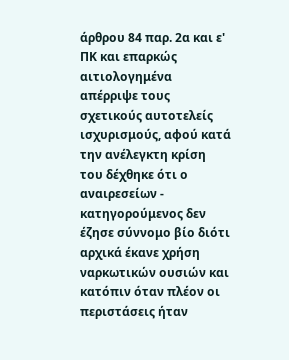άρθρου 84 παρ. 2α και ε' ΠΚ και επαρκώς αιτιολογημένα απέρριψε τους σχετικούς αυτοτελείς ισχυρισμούς, αφού κατά την ανέλεγκτη κρίση του δέχθηκε ότι ο αναιρεσείων - κατηγορούμενος δεν έζησε σύννομο βίο διότι αρχικά έκανε χρήση ναρκωτικών ουσιών και κατόπιν όταν πλέον οι περιστάσεις ήταν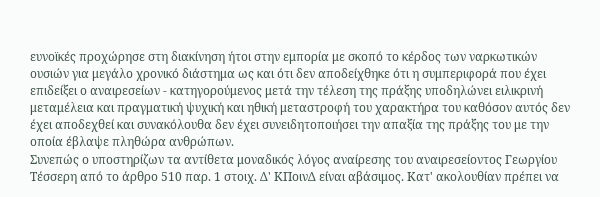ευνοϊκές προχώρησε στη διακίνηση ήτοι στην εμπορία με σκοπό το κέρδος των ναρκωτικών ουσιών για μεγάλο χρονικό διάστημα ως και ότι δεν αποδείχθηκε ότι η συμπεριφορά που έχει επιδείξει ο αναιρεσείων - κατηγορούμενος μετά την τέλεση της πράξης υποδηλώνει ειλικρινή μεταμέλεια και πραγματική ψυχική και ηθική μεταστροφή του χαρακτήρα του καθόσον αυτός δεν έχει αποδεχθεί και συνακόλουθα δεν έχει συνειδητοποιήσει την απαξία της πράξης του με την οποία έβλαψε πληθώρα ανθρώπων.
Συνεπώς ο υποστηρίζων τα αντίθετα μοναδικός λόγος αναίρεσης του αναιρεσείοντος Γεωργίου Τέσσερη από το άρθρο 510 παρ. 1 στοιχ. Δ' ΚΠοινΔ είναι αβάσιμος. Κατ' ακολουθίαν πρέπει να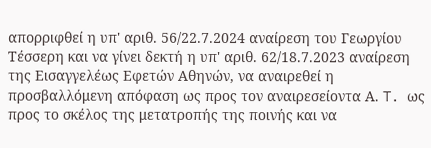απορριφθεί η υπ' αριθ. 56/22.7.2024 αναίρεση του Γεωργίου Τέσσερη και να γίνει δεκτή η υπ' αριθ. 62/18.7.2023 αναίρεση της Εισαγγελέως Εφετών Αθηνών, να αναιρεθεί η προσβαλλόμενη απόφαση ως προς τον αναιρεσείοντα Α. T. ως προς το σκέλος της μετατροπής της ποινής και να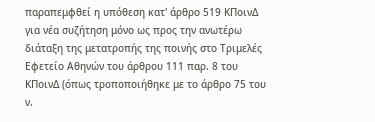παραπεμφθεί η υπόθεση κατ' άρθρο 519 ΚΠοινΔ για νέα συζήτηση μόνο ως προς την ανωτέρω διάταξη της μετατροπής της ποινής στο Τριμελές Εφετείο Αθηνών του άρθρου 111 παρ. 8 του ΚΠοινΔ (όπως τροποποιήθηκε με το άρθρο 75 του ν.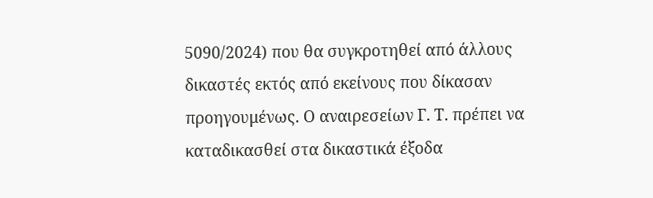5090/2024) που θα συγκροτηθεί από άλλους δικαστές εκτός από εκείνους που δίκασαν προηγουμένως. Ο αναιρεσείων Γ. Τ. πρέπει να καταδικασθεί στα δικαστικά έξοδα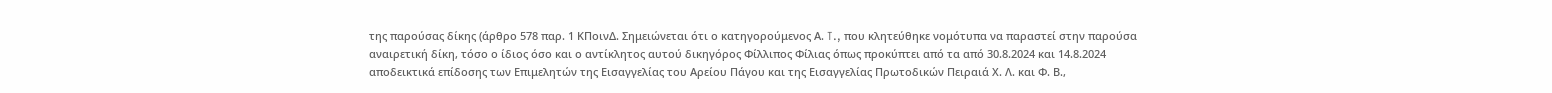της παρούσας δίκης (άρθρο 578 παρ. 1 ΚΠοινΔ. Σημειώνεται ότι ο κατηγορούμενος Α. T., που κλητεύθηκε νομότυπα να παραστεί στην παρούσα αναιρετική δίκη, τόσο ο ίδιος όσο και ο αντίκλητος αυτού δικηγόρος Φίλλιπος Φίλιας όπως προκύπτει από τα από 30.8.2024 και 14.8.2024 αποδεικτικά επίδοσης των Επιμελητών της Εισαγγελίας του Αρείου Πάγου και της Εισαγγελίας Πρωτοδικών Πειραιά Χ. Λ. και Φ. Β.,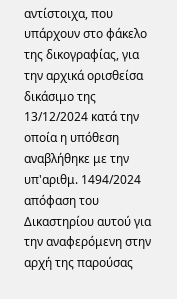αντίστοιχα, που υπάρχουν στο φάκελο της δικογραφίας, για την αρχικά ορισθείσα δικάσιμο της 13/12/2024 κατά την οποία η υπόθεση αναβλήθηκε με την υπ'αριθμ. 1494/2024 απόφαση του Δικαστηρίου αυτού για την αναφερόμενη στην αρχή της παρούσας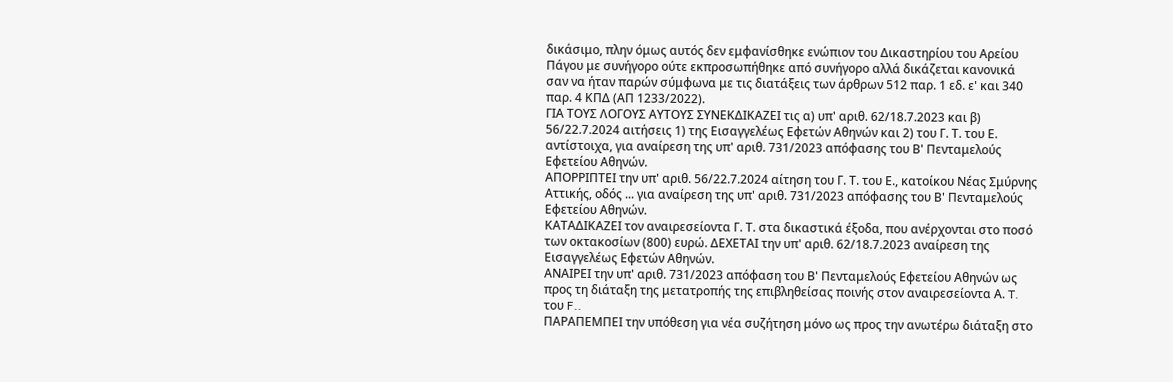δικάσιμο, πλην όμως αυτός δεν εμφανίσθηκε ενώπιον του Δικαστηρίου του Αρείου Πάγου με συνήγορο ούτε εκπροσωπήθηκε από συνήγορο αλλά δικάζεται κανονικά σαν να ήταν παρών σύμφωνα με τις διατάξεις των άρθρων 512 παρ. 1 εδ. ε' και 340 παρ. 4 ΚΠΔ (ΑΠ 1233/2022).
ΓΙΑ ΤΟΥΣ ΛΟΓΟΥΣ ΑΥΤΟΥΣ ΣΥΝΕΚΔΙΚΑΖΕΙ τις α) υπ' αριθ. 62/18.7.2023 και β) 56/22.7.2024 αιτήσεις 1) της Εισαγγελέως Εφετών Αθηνών και 2) του Γ. Τ. του Ε. αντίστοιχα, για αναίρεση της υπ' αριθ. 731/2023 απόφασης του Β' Πενταμελούς Εφετείου Αθηνών.
ΑΠΟΡΡΙΠΤΕΙ την υπ' αριθ. 56/22.7.2024 αίτηση του Γ. Τ. του Ε., κατοίκου Νέας Σμύρνης Αττικής, οδός ... για αναίρεση της υπ' αριθ. 731/2023 απόφασης του Β' Πενταμελούς Εφετείου Αθηνών.
ΚΑΤΑΔΙΚΑΖΕΙ τον αναιρεσείοντα Γ. Τ. στα δικαστικά έξοδα, που ανέρχονται στο ποσό των οκτακοσίων (800) ευρώ. ΔΕΧΕΤΑΙ την υπ' αριθ. 62/18.7.2023 αναίρεση της Εισαγγελέως Εφετών Αθηνών.
ΑΝΑΙΡΕΙ την υπ' αριθ. 731/2023 απόφαση του Β' Πενταμελούς Εφετείου Αθηνών ως προς τη διάταξη της μετατροπής της επιβληθείσας ποινής στον αναιρεσείοντα Α. T. του F..
ΠΑΡΑΠΕΜΠΕΙ την υπόθεση για νέα συζήτηση μόνο ως προς την ανωτέρω διάταξη στο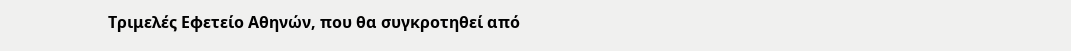Τριμελές Εφετείο Αθηνών, που θα συγκροτηθεί από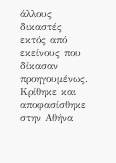άλλους δικαστές εκτός από εκείνους που δίκασαν προηγουμένως.
Κρίθηκε και αποφασίσθηκε στην Αθήνα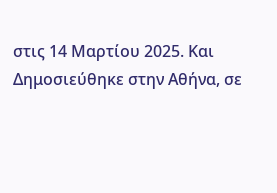στις 14 Μαρτίου 2025. Και
Δημοσιεύθηκε στην Αθήνα, σε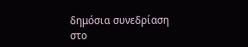δημόσια συνεδρίαση στο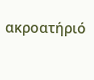ακροατήριό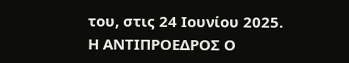του, στις 24 Ιουνίου 2025.
Η ΑΝΤΙΠΡΟΕΔΡΟΣ Ο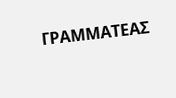ΓΡΑΜΜΑΤΕΑΣ